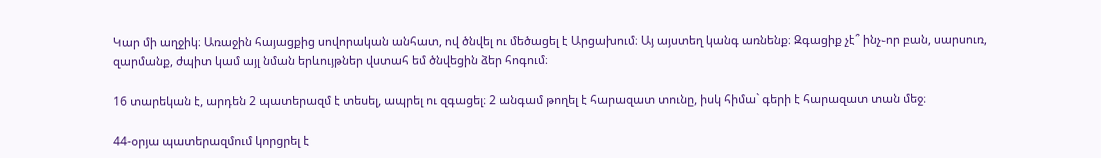Կար մի աղջիկ։ Առաջին հայացքից սովորական անհատ, ով ծնվել ու մեծացել է Արցախում։ Այ այստեղ կանգ առնենք։ Զգացիք չէ՞ ինչ֊որ բան, սարսուռ, զարմանք, ժպիտ կամ այլ նման երևույթներ վստահ եմ ծնվեցին ձեր հոգում։

16 տարեկան է, արդեն 2 պատերազմ է տեսել, ապրել ու զգացել։ 2 անգամ թողել է հարազատ տունը, իսկ հիմա` գերի է հարազատ տան մեջ։

44-օրյա պատերազմում կորցրել է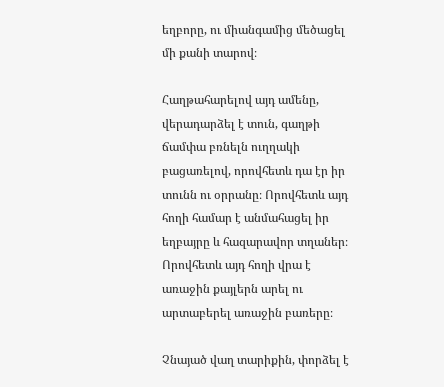եղբորը, ու միանգամից մեծացել մի քանի տարով։

Հաղթահարելով այդ ամենը, վերադարձել է տուն, գաղթի ճամփա բռնելն ուղղակի բացառելով, որովհետև դա էր իր տունն ու օրրանը։ Որովհետև այդ հողի համար է անմահացել իր եղբայրը և հազարավոր տղաներ։ Որովհետև այդ հողի վրա է առաջին քայլերն արել ու արտաբերել առաջին բառերը։

Չնայած վաղ տարիքին, փորձել է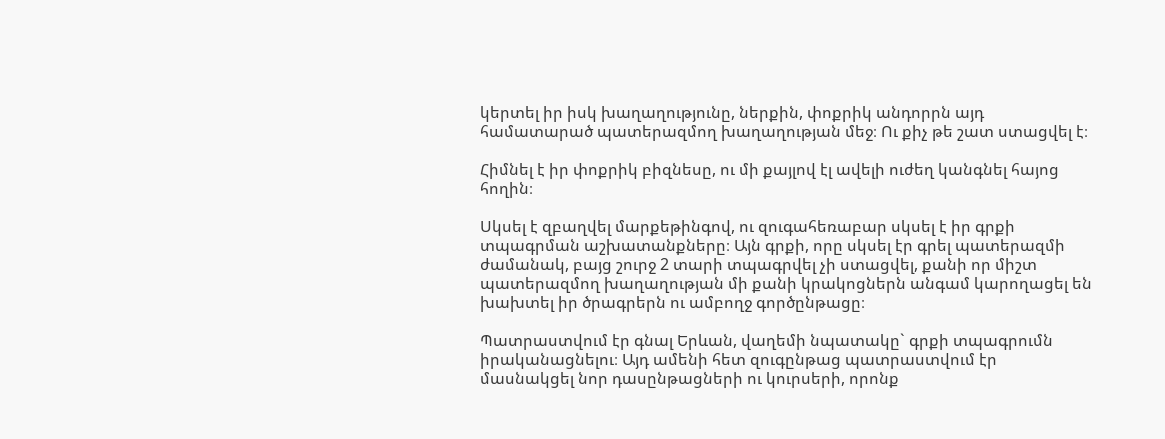կերտել իր իսկ խաղաղությունը, ներքին, փոքրիկ անդորրն այդ համատարած պատերազմող խաղաղության մեջ։ Ու քիչ թե շատ ստացվել է։

Հիմնել է իր փոքրիկ բիզնեսը, ու մի քայլով էլ ավելի ուժեղ կանգնել հայոց հողին։

Սկսել է զբաղվել մարքեթինգով, ու զուգահեռաբար սկսել է իր գրքի տպագրման աշխատանքները։ Այն գրքի, որը սկսել էր գրել պատերազմի ժամանակ, բայց շուրջ 2 տարի տպագրվել չի ստացվել, քանի որ միշտ պատերազմող խաղաղության մի քանի կրակոցներն անգամ կարողացել են խախտել իր ծրագրերն ու ամբողջ գործընթացը։

Պատրաստվում էր գնալ Երևան, վաղեմի նպատակը` գրքի տպագրումն իրականացնելու։ Այդ ամենի հետ զուգընթաց պատրաստվում էր մասնակցել նոր դասընթացների ու կուրսերի, որոնք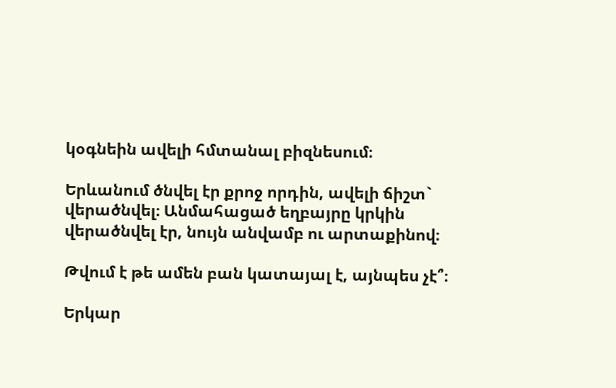կօգնեին ավելի հմտանալ բիզնեսում։

Երևանում ծնվել էր քրոջ որդին, ավելի ճիշտ` վերածնվել։ Անմահացած եղբայրը կրկին վերածնվել էր, նույն անվամբ ու արտաքինով։

Թվում է թե ամեն բան կատայալ է, այնպես չէ՞։

Երկար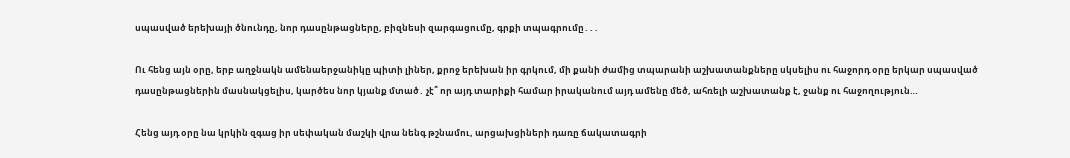սպասված երեխայի ծնունդը, նոր դասընթացները, բիզնեսի զարգացումը, գրքի տպագրումը․․․

Ու հենց այն օրը, երբ աղջնակն ամենաերջանիկը պիտի լիներ, քրոջ երեխան իր գրկում, մի քանի ժամից տպարանի աշխատանքները սկսելիս ու հաջորդ օրը երկար սպասված դասընթացներին մասնակցելիս, կարծես նոր կյանք մտած․ չէ՞ որ այդ տարիքի համար իրականում այդ ամենը մեծ, ահռելի աշխատանք է, ջանք ու հաջողություն…

Հենց այդ օրը նա կրկին զգաց իր սեփական մաշկի վրա նենգ թշնամու, արցախցիների դառը ճակատագրի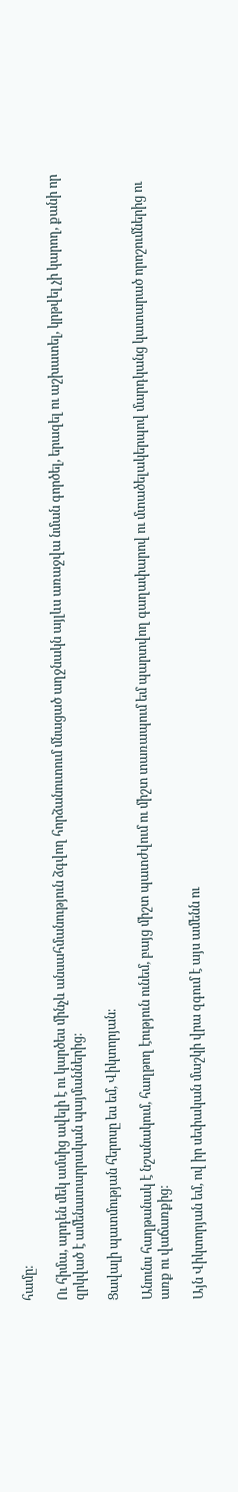համը։

Ու հիմա, արդեն մեկ ամսից ավելի է ու կարծես մինչև անսահմանություն ձգվող հորձանուտում մնացած աղջնակն այլևս առաջվա նման գործել, երազել ու աշխատել, կրթվել չի կարող, քանի որ զրկված է ամենատարրական պայմաններից։

Ցավալի պատմության հերոսը ես եմ, Վիկտորյան։

Անունս հաղթանակ է նշանակում, հաղթող էություն ունեմ, բայց միշտ պատժվում ու միշտ տառապում եմ պարտվող գաղափարով ու մտածելակերպով մարդկանց կատարած որոշումներից ու առք ու վաճառքից։

Այն Վիկտորյան եմ, ով իր սեփական մաշկի վրա զգում է այս ամենն ու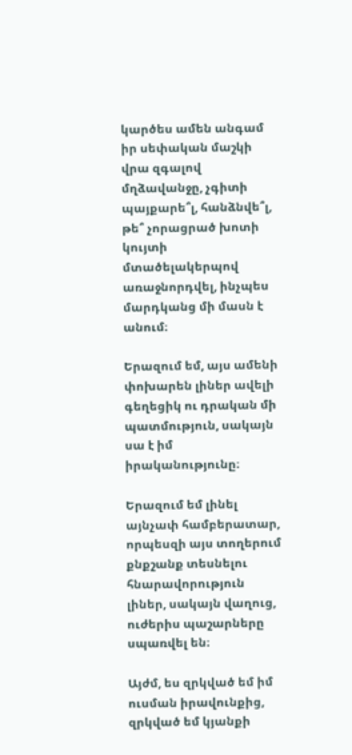կարծես ամեն անգամ իր սեփական մաշկի վրա զգալով մղձավանջը, չգիտի պայքարե՞լ, հանձնվե՞լ, թե՞ չորացրած խոտի կույտի մտածելակերպով առաջնորդվել, ինչպես մարդկանց մի մասն է անում։

Երազում եմ, այս ամենի փոխարեն լիներ ավելի գեղեցիկ ու դրական մի պատմություն, սակայն սա է իմ իրականությունը։

Երազում եմ լինել այնչափ համբերատար, որպեսզի այս տողերում քնքշանք տեսնելու հնարավորություն լիներ, սակայն վաղուց, ուժերիս պաշարները սպառվել են։

Այժմ, ես զրկված եմ իմ ուսման իրավունքից, զրկված եմ կյանքի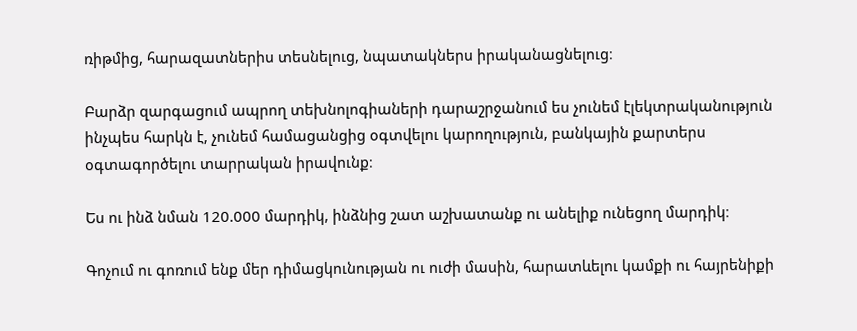ռիթմից, հարազատներիս տեսնելուց, նպատակներս իրականացնելուց։

Բարձր զարգացում ապրող տեխնոլոգիաների դարաշրջանում ես չունեմ էլեկտրականություն ինչպես հարկն է, չունեմ համացանցից օգտվելու կարողություն, բանկային քարտերս օգտագործելու տարրական իրավունք։

Ես ու ինձ նման 120.000 մարդիկ, ինձնից շատ աշխատանք ու անելիք ունեցող մարդիկ։

Գոչում ու գոռում ենք մեր դիմացկունության ու ուժի մասին, հարատևելու կամքի ու հայրենիքի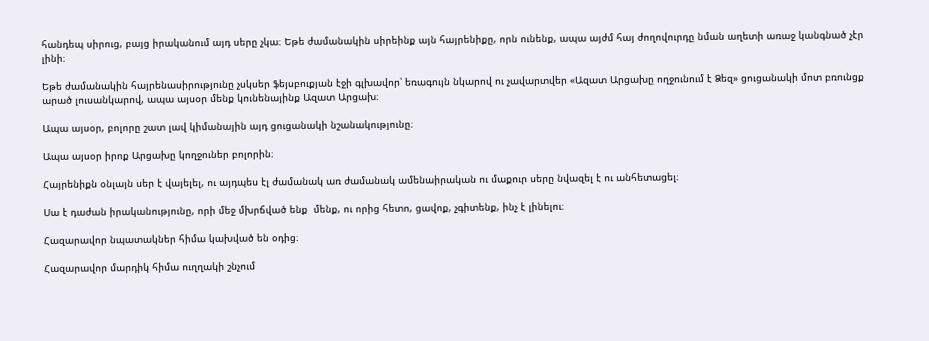հանդեպ սիրուց, բայց իրականում այդ սերը չկա։ Եթե ժամանակին սիրեինք այն հայրենիքը, որն ունենք, ապա այժմ հայ ժողովուրդը նման աղետի առաջ կանգնած չէր լինի։

Եթե ժամանակին հայրենասիրությունը չսկսեր ֆեյսբուքյան էջի գլխավոր՝ եռագույն նկարով ու չավարտվեր «Ազատ Արցախը ողջունում է Ձեզ» ցուցանակի մոտ բռունցք արած լուսանկարով, ապա այսօր մենք կունենայինք Ազատ Արցախ։

Ապա այսօր, բոլորը շատ լավ կիմանային այդ ցուցանակի նշանակությունը։

Ապա այսօր իրոք Արցախը կողջուներ բոլորին։

Հայրենիքն օնլայն սեր է վայելել, ու այդպես էլ ժամանակ առ ժամանակ ամենաիրական ու մաքուր սերը նվազել է ու անհետացել։

Սա է դաժան իրականությունը, որի մեջ մխրճված ենք  մենք, ու որից հետո, ցավոք, չգիտենք, ինչ է լինելու։

Հազարավոր նպատակներ հիմա կախված են օդից։

Հազարավոր մարդիկ հիմա ուղղակի շնչում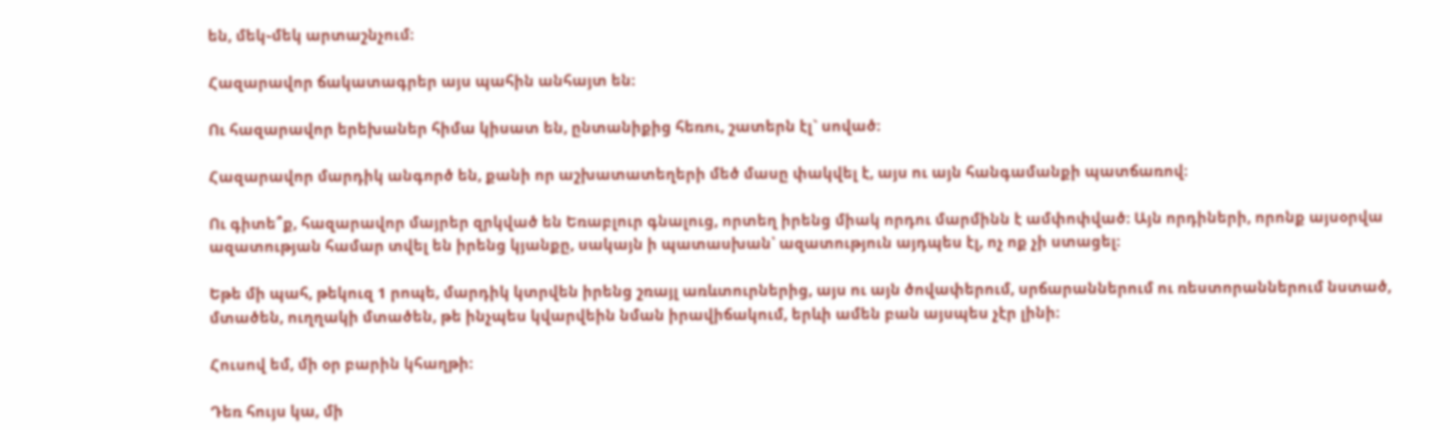են, մեկ֊մեկ արտաշնչում։

Հազարավոր ճակատագրեր այս պահին անհայտ են։

Ու հազարավոր երեխաներ հիմա կիսատ են, ընտանիքից հեռու, շատերն էլ` սոված։

Հազարավոր մարդիկ անգործ են, քանի որ աշխատատեղերի մեծ մասը փակվել է, այս ու այն հանգամանքի պատճառով։

Ու գիտե՞ք, հազարավոր մայրեր զրկված են Եռաբլուր գնալուց, որտեղ իրենց միակ որդու մարմինն է ամփոփված։ Այն որդիների, որոնք այսօրվա ազատության համար տվել են իրենց կյանքը, սակայն ի պատասխան՝ ազատություն այդպես էլ, ոչ ոք չի ստացել։

Եթե մի պահ, թեկուզ 1 րոպե, մարդիկ կտրվեն իրենց շռայլ առևտուրներից, այս ու այն ծովափերում, սրճարաններում ու ռեստորաններում նստած, մտածեն, ուղղակի մտածեն, թե ինչպես կվարվեին նման իրավիճակում, երևի ամեն բան այսպես չէր լինի։

Հուսով եմ, մի օր բարին կհաղթի:

Դեռ հույս կա, մի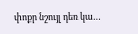փոքր նշույլ դեռ կա…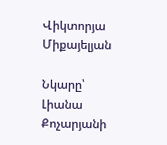Վիկտորյա Միքայելյան

Նկարը՝ Լիանա Քոչարյանի